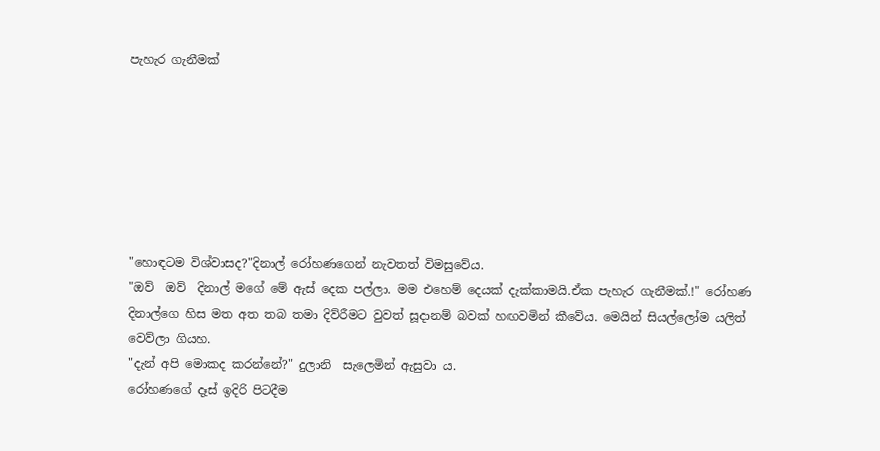පැහැර ගැනීමක්







"හොඳටම විශ්වාසද?"දිනාල් රෝහණගෙන් නැවතත් විමසුවේය.
"ඔව්  ඔව්  දිනාල් මගේ මේ ඇස් දෙක පල්ලා. මම එහෙම් දෙයක් දැක්කාමයි.ඒක පැහැර ගැනීමක්.!" රෝහණ දිනාල්ගෙ හිස මත අත තබ තමා දිව්රීමට වුවත් සූදානම් බවක් හඟවමින් කීවේය. මෙයින් සියල්ලෝම යලිත් වෙව්ලා ගියහ.
"දැන් අපි මොකද කරන්නේ?" දුලානි  සැලෙමින් ඇසුවා ය.
රෝහණගේ දෑස් ඉදිරි පිටදීම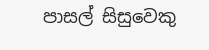පාසල් සිසුවෙකු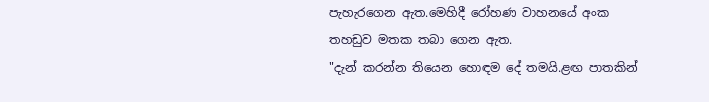පැහැරගෙන ඇත.මෙහිදී රෝහණ වාහනයේ අංක තහඩුව මතක තබා ගෙන ඇත.
"දැන් කරන්න තියෙන හොඳම දේ තමයි.ළඟ පාතකින්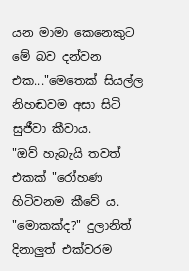යන මාමා කෙනෙකුට මේ බව දන්වන එක..."මෙතෙක් සියල්ල නිහඬවම අසා සිටි සුජීවා කීවාය.
"ඔව් හැබැයි තවත් එකක් "රෝහණ හිටිවනම කීවේ ය.
"මොකක්ද?" දුලානිත් දිනාලුත් එක්වරම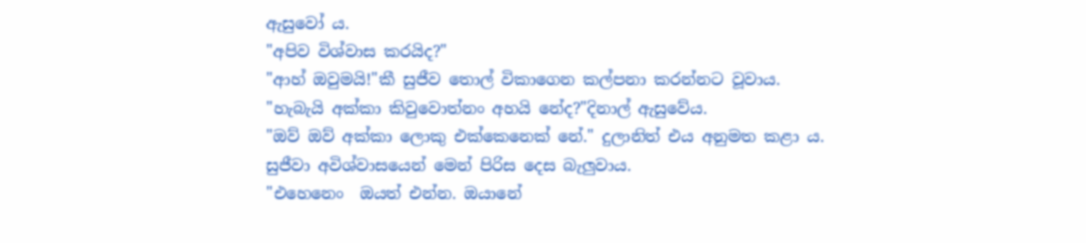ඇසුවෝ ය.
"අපිව විශ්වාස කරයිද?"
"ආහ් ඔවුමයි!"කී සුජීව තොල් විකාගෙන කල්පනා කරන්නට වූවාය.
"හැබැයි අක්කා කිවුවොත්නං අහයි නේද?"දිනාල් ඇසුවේය.
"ඔව් ඔව් අක්කා ලොකු එක්කෙනෙක් නේ." දුලානිත් එය අනුමත කළා ය.
සුජීවා අවිශ්වාසයෙන් මෙන් පිරිස දෙස බැලුවාය.
"එහෙනෙං  ඔයත් එන්න. ඔයානේ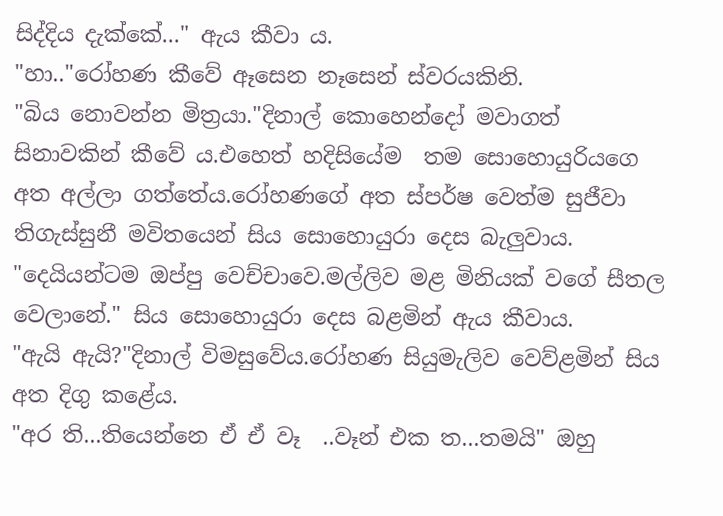සිද්දිය දැක්කේ..." ඇය කීවා ය.
"හා.."රෝහණ කීවේ ඈසෙන නෑසෙන් ස්වරයකිනි.
"බිය නොවන්න මිත්‍රයා."දිනාල් කොහෙන්දෝ මවාගත් සිනාවකින් කීවේ ය.එහෙත් හදිසියේම  තම සොහොයුරියගෙ අත අල්ලා ගත්තේය.රෝහණගේ අත ස්පර්ෂ වෙත්ම සුජීවා තිගැස්සුනී මවිතයෙන් සිය සොහොයුරා දෙස බැලුවාය.
"දෙයියන්ටම ඔප්පු වෙච්චාවෙ.මල්ලිව මළ මිනියක් වගේ සීතල වෙලානේ." සිය සොහොයුරා දෙස බළමින් ඇය කීවාය.
"ඇයි ඇයි?"දිනාල් විමසුවේය.රෝහණ සියුමැලිව වෙව්ළමින් සිය අත දිගු කළේය.
"අර ති...තියෙන්නෙ ඒ ඒ වෑ  ..වෑන් එක ත...තමයි" ඔහු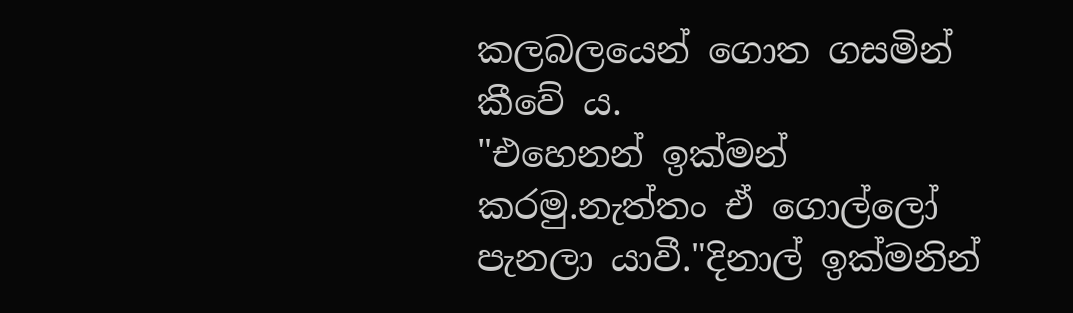කලබලයෙන් ගොත ගසමින් කීවේ ය.
"එහෙනන් ඉක්මන් කරමු.නැත්තං ඒ ගොල්ලෝ පැනලා යාවී."දිනාල් ඉක්මනින්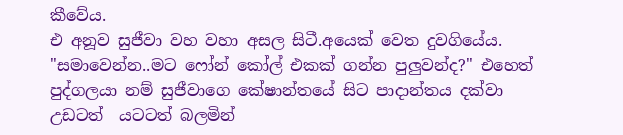කීවේය.
එ අනූව සුජීවා වහ වහා අසල සිටී.අයෙක් වෙත දුවගියේය.
"සමාවෙන්න..මට ෆෝන් කෝල් එකක් ගන්න පුලුවන්ද?" එහෙත් පුද්ගලයා නම් සුජීවාගෙ කේෂාන්තයේ සිට පාදාන්තය දක්වා උඩටත්  යටටත් බලමින්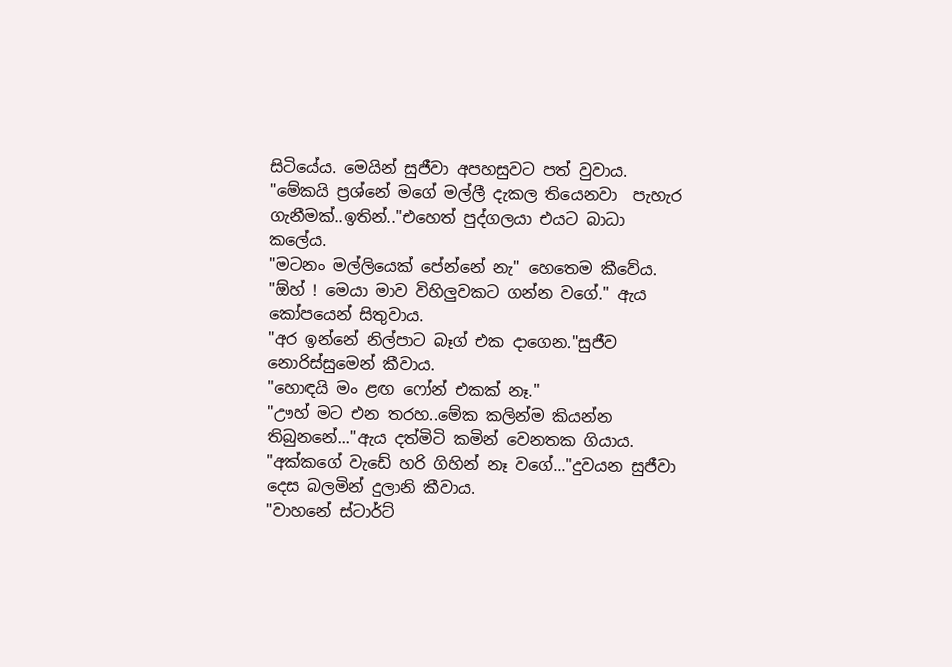සිටියේය. මෙයින් සුජීවා අපහසුවට පත් වුවාය.
"මේකයි ප්‍රශ්නේ මගේ මල්ලී දැකල තියෙනවා  පැහැර ගැනීමක්..ඉතින්.."එහෙත් පුද්ගලයා එයට බාධා කලේය.
"මටනං මල්ලියෙක් පේන්නේ නැ" හෙතෙම කීවේය.
"ඕහ් ! මෙයා මාව විහිලුවකට ගන්න වගේ." ඇය කෝපයෙන් සිතුවාය.
"අර ඉන්නේ නිල්පාට බෑග් එක දාගෙන."සුජීව නොරිස්සුමෙන් කීවාය.
"හොඳයි මං ළඟ ෆෝන් එකක් නෑ."
"ඌහ් මට එන තරහ..මේක කලින්ම කියන්න තිබුනනේ..."ඇය දත්මිටි කමින් වෙනතක ගියාය.
"අක්කගේ වැඩේ හරි ගිහින් නෑ වගේ..."දුවයන සුජීවා දෙස බලමින් දුලානි කීවාය.
"වාහනේ ස්ටාර්ට්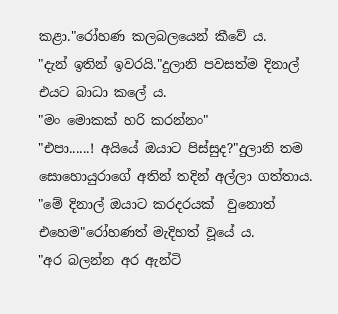කළා."රෝහණ කලබලයෙන් කීවේ ය.
"දැන් ඉතින් ඉවරයි."දුලානි පවසත්ම දිනාල් එයට බාධා කලේ ය.
"මං මොකක් හරි කරන්නං"
"එපා......! අයියේ ඔයාට පිස්සුද?"දුලානි තම සොහොයුරාගේ අතින් තදින් අල්ලා ගත්තාය.
"මේ දිනාල් ඔයාට කරදරයක්  වුනොත් එහෙම"රෝහණත් මැදිහත් වූයේ ය.
"අර බලන්න අර ඇන්ටි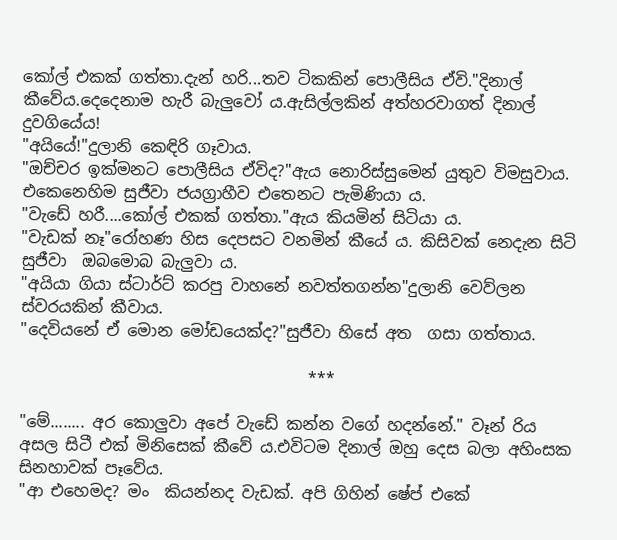කෝල් එකක් ගත්තා.දැන් හරි...තව ටිකකින් පොලීසිය ඒවි."දිනාල් කීවේය.දෙදෙනාම හැරී බැලුවෝ ය.ඇසිල්ලකින් අත්හරවාගත් දිනාල් දුවගියේය!
"අයියේ!"දුලානි කෙඳිරි ගෑවාය.
"ඔච්චර ඉක්මනට පොලීසිය ඒවිද?"ඇය නොරිස්සුමෙන් යුතුව විමසුවාය.
එකෙනෙහිම සුජීවා ජයග්‍රාහීව එතෙනට පැමිණියා ය.
"වැඩේ හරී....කෝල් එකක් ගත්තා."ඇය කියමින් සිටියා ය.
"වැඩක් නෑ"රෝහණ හිස දෙපසට වනමින් කීයේ ය. කිසිවක් නෙදැන සිටි සුජීවා  ඔබමොබ බැලුවා ය.
"අයියා ගියා ස්ටාර්ට් කරපු වාහනේ නවත්තගන්න"දුලානි වෙව්ලන ස්වරයකින් කීවාය.
"දෙවියනේ ඒ මොන මෝඩයෙක්ද?"සුජීවා හිසේ අත  ගසා ගත්තාය.

                                    ***

"මේ........ අර කොලුවා අපේ වැඩේ කන්න වගේ හදන්නේ." වෑන් රිය අසල සිටී එක් මිනිසෙක් කීවේ ය.එවිටම දිනාල් ඔහු දෙස බලා අහිංසක සිනහාවක් පෑවේය.
"ආ එහෙමද? මං  කියන්නද වැඩක්. අපි ගිහින් ෂේප් එකේ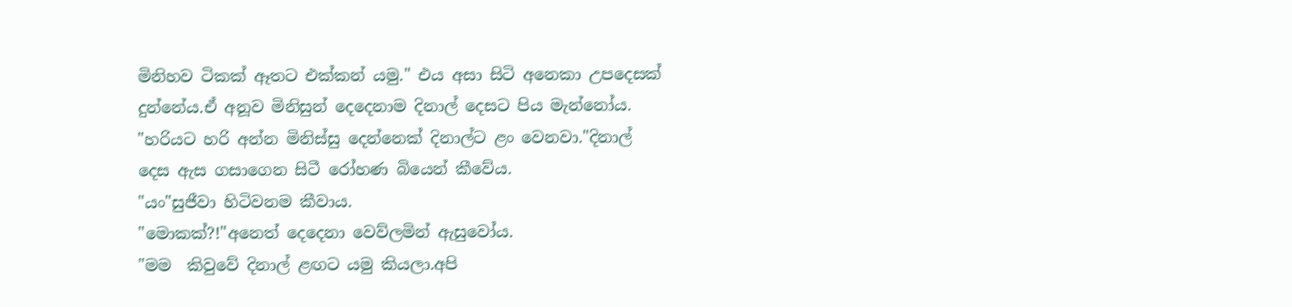මිනිහව ටිකක් ඈතට එක්කන් යමු." එය අසා සිටි අනෙකා උපදෙසක් දුන්නේය.ඒ අනූව මිනිසුන් දෙදෙනාම දිනාල් දෙසට පිය මැන්නෝය.
"හරියට හරි අන්න මිනිස්සු දෙන්නෙක් දිනාල්ට ළං වෙනවා."දිනාල් දෙස ඇස ගසාගෙන සිටී රෝහණ බියෙන් කීවේය.
"යං"සුජීවා හිටිවනම කීවාය.
"මොකක්?!"අනෙත් දෙදෙනා වෙව්ලමින් ඇසුවෝය.
"මම  කිවුවේ දිනාල් ළඟට යමු කියලා.අපි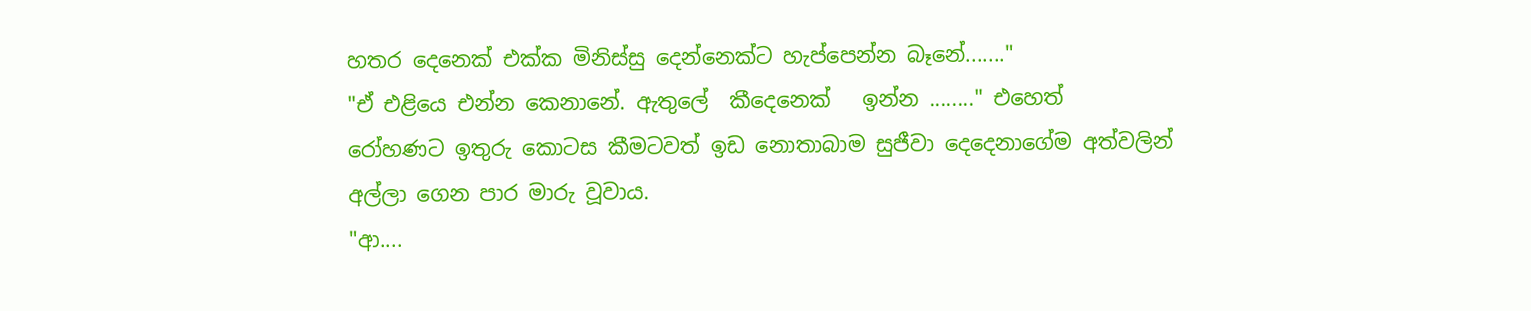හතර දෙනෙක් එක්ක මිනිස්සු දෙන්නෙක්ට හැප්පෙන්න බෑනේ......."
"ඒ එළියෙ එන්න කෙනානේ. ඇතුලේ  කීදෙනෙක්   ඉන්න ........" එහෙත්  රෝහණට ඉතුරු කොටස කීමටවත් ඉඩ නොතාබාම සුජීවා දෙදෙනාගේම අත්වලින් අල්ලා ගෙන පාර මාරු වූවාය.
"ආ....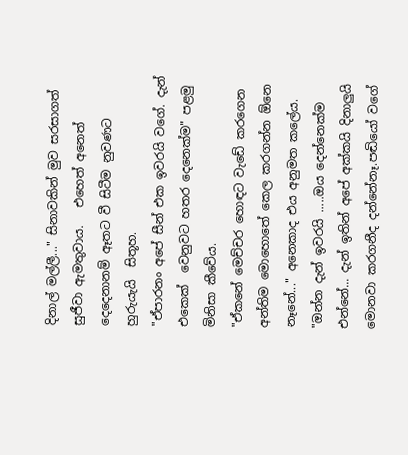දිනාල් මල්ලී..." සිනාවකින් මුව සරසාගත් සුජීවා ඇමතුවාය.   එහෙත් අනෙත් දෙදෙනානම් ඈතට වී සිටීම නුවණට හුරුයැයි  සිතූහ.
"ඒපාරනං අපේ සීන් එක ඉවරයි වගේ. දැන්  එකෙක්  වෙනුවට හතර දෙනෙක්ම" පළමු මිනිසා කීවේය.
"ඒකනේ මෙච්චර හොඳට වැඩේ කරගෙන අන්තිම මොහොතේ කෙල කරගන්න ඕනෙ නෑනේ..." අනෙකාද එය අනුමත කලේය.
"ඔන්න දැන් ඉවරයි .....ඔය දෙන්නෙක්ම එන්නේ... දැන් ඉතින් අපේ අක්කයි දිනාලුයි  මොනවා කරගනීද දන්නේනෑ.පඬියෝ වගේ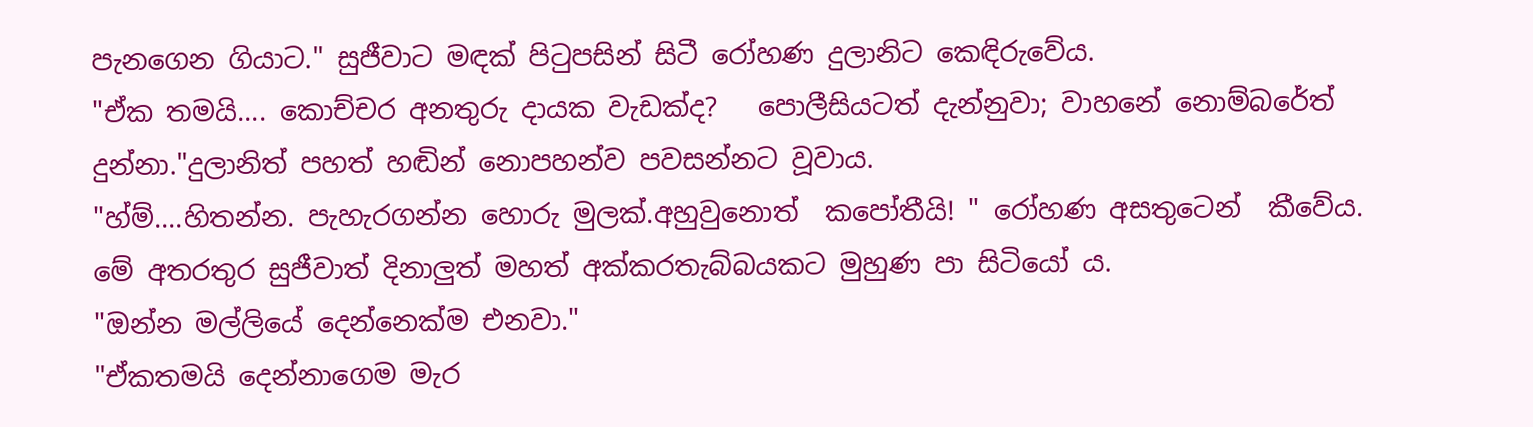පැනගෙන ගියාට." සුජීවාට මඳක් පිටුපසින් සිටී රෝහණ දුලානිට කෙඳිරුවේය.
"ඒක තමයි.... කොච්චර අනතුරු දායක වැඩක්ද?   පොලීසියටත් දැන්නුවා; වාහනේ නොම්බරේත් දුන්නා."දුලානිත් පහත් හඬින් නොපහන්ව පවසන්නට වූවාය.
"හ්ම්....හිතන්න. පැහැරගන්න හොරු මුලක්.අහුවුනොත්  කපෝතීයි! " රෝහණ අසතුටෙන්  කීවේය.
මේ අතරතුර සුජීවාත් දිනාලුත් මහත් අක්කරතැබ්බයකට මුහුණ පා සිටියෝ ය.
"ඔන්න මල්ලියේ දෙන්නෙක්ම එනවා."
"ඒකතමයි දෙන්නාගෙම මැර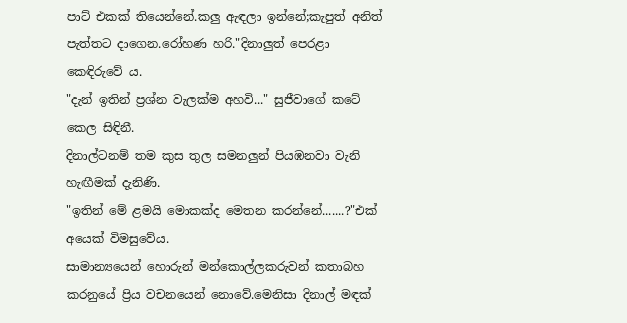පාට් එකක් තියෙන්නේ.කලු ඇඳලා ඉන්නේ;කැපුත් අනිත් පැත්තට දාගෙන.රෝහණ හරි."දිනාලුත් පෙරළා  කෙඳිරුවේ ය.
"දැන් ඉතින් ප්‍රශ්න වැලක්ම අහවි..." සුජීවාගේ කටේ කෙල සිඳිනී.
දිනාල්ටනම් තම කුස තුල සමනලුන් පියඹනවා වැනි හැඟීමක් දැනිණි.
"ඉතින් මේ ළමයි මොකක්ද මෙතන කරන්නේ.......?"එක් අයෙක් විමසුවේය.
සාමාන්‍යයෙන් හොරුන් මන්කොල්ලකරුවන් කතාබහ කරනුයේ ප්‍රිය වචනයෙන් නොවේ.මෙනිසා දිනාල් මඳක්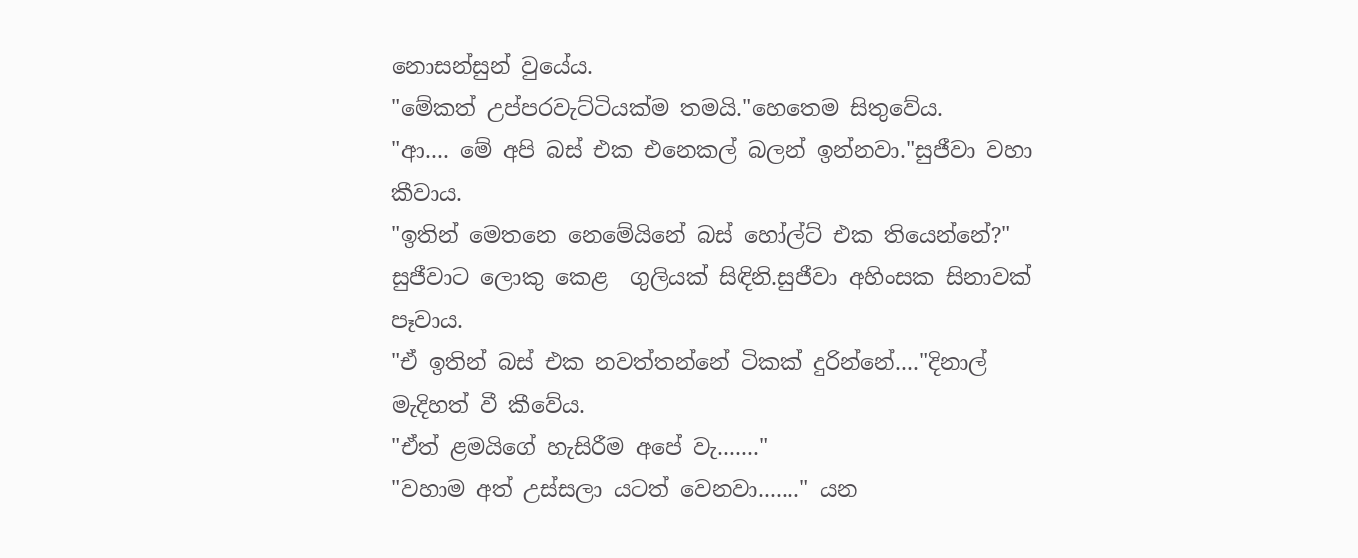නොසන්සුන් වුයේය.
"මේකත් උප්පරවැට්ටියක්ම තමයි."හෙතෙම සිතුවේය.
"ආ.... මේ අපි බස් එක එනෙකල් බලන් ඉන්නවා."සුජීවා වහා කීවාය.
"ඉතින් මෙතනෙ නෙමේයිනේ බස් හෝල්ට් එක තියෙන්නේ?"
සුජීවාට ලොකු කෙළ  ගුලියක් සිඳිනි.සුජීවා අහිංසක සිනාවක් පෑවාය.
"ඒ ඉතින් බස් එක නවත්තන්නේ ටිකක් දුරින්නේ...."දිනාල් මැදිහත් වී කීවේය.
"ඒත් ළමයිගේ හැසිරීම අපේ වැ......."
"වහාම අත් උස්සලා යටත් වෙනවා......." යන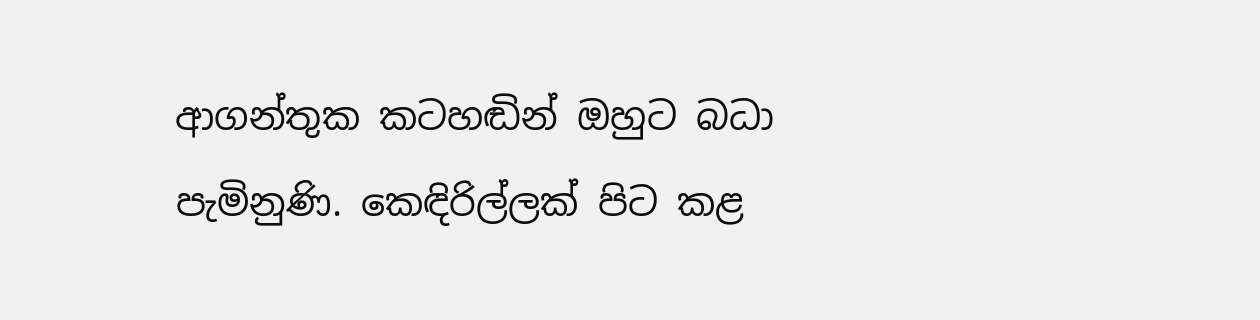ආගන්තුක කටහඬින් ඔහුට බධා පැමිනුණි. කෙඳිරිල්ලක් පිට කළ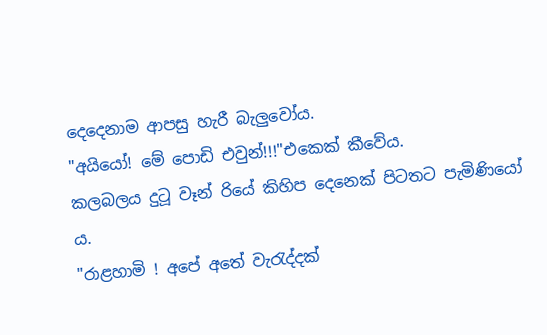දෙදෙනාම ආපසු හැරී බැලුවෝය.
"අයියෝ! මේ පොඩි එවුන්!!!"එකෙක් කීවේය.
කලබලය දුටූ වෑන් රියේ කිහිප දෙනෙක් පිටතට පැමිණියෝ ය.
"රාළහාමි ! අපේ අතේ වැරැද්දක්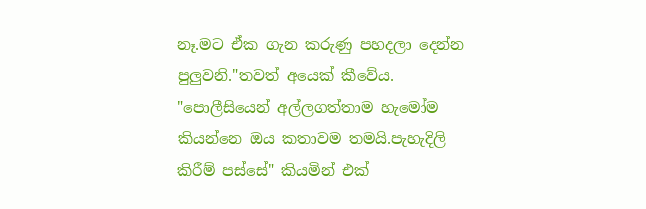නෑ.මට ඒක ගැන කරුණු පහදලා දෙන්න පුලුවනි."තවත් අයෙක් කීවේය.
"පොලීසියෙන් අල්ලගත්තාම හැමෝම කියන්නෙ ඔය කතාවම තමයි.පැහැදිලි කිරීම් පස්සේ" කියමින් එක්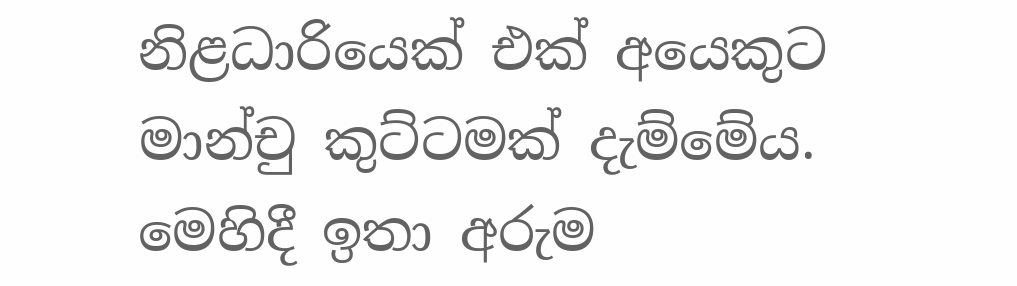නිළධාරියෙක් එක් අයෙකුට මාන්චු කුට්ටමක් දැම්මේය.
මෙහිදී ඉතා අරුම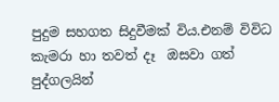පුදුම සහගත සිදුවීමක් විය.එනම් විවිධ කැමරා හා තවත් දෑ  ඔසවා ගත් පුද්ගලයින්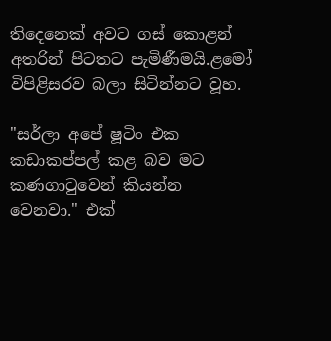තිදෙනෙක් අවට ගස් කොළන් අතරින් පිටතට පැමිණීමයි.ළමෝ විපිළිසරව බලා සිටින්නට වූහ.

"සර්ලා අපේ ෂූටිං එක කඩාකප්පල් කළ බව මට කණගාටුවෙන් කියන්න  වෙනවා." එක්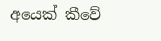අයෙක් කීවේ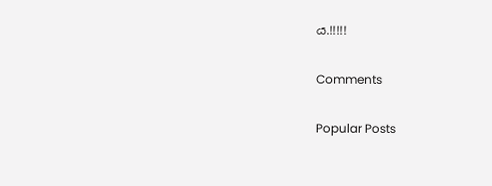ය.!!!!!

Comments

Popular Posts